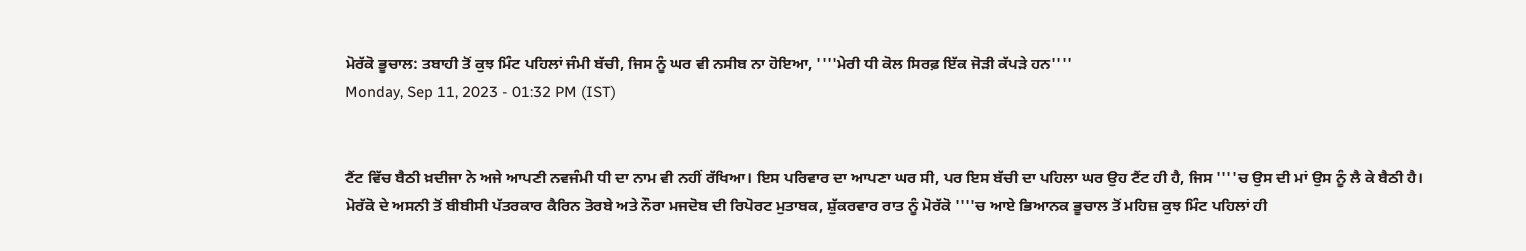ਮੋਰੱਕੋ ਭੂਚਾਲ: ਤਬਾਹੀ ਤੋਂ ਕੁਝ ਮਿੰਟ ਪਹਿਲਾਂ ਜੰਮੀ ਬੱਚੀ, ਜਿਸ ਨੂੰ ਘਰ ਵੀ ਨਸੀਬ ਨਾ ਹੋਇਆ, ''''ਮੇਰੀ ਧੀ ਕੋਲ ਸਿਰਫ਼ ਇੱਕ ਜੋੜੀ ਕੱਪੜੇ ਹਨ''''
Monday, Sep 11, 2023 - 01:32 PM (IST)


ਟੈਂਟ ਵਿੱਚ ਬੈਠੀ ਖ਼ਦੀਜਾ ਨੇ ਅਜੇ ਆਪਣੀ ਨਵਜੰਮੀ ਧੀ ਦਾ ਨਾਮ ਵੀ ਨਹੀਂ ਰੱਖਿਆ। ਇਸ ਪਰਿਵਾਰ ਦਾ ਆਪਣਾ ਘਰ ਸੀ, ਪਰ ਇਸ ਬੱਚੀ ਦਾ ਪਹਿਲਾ ਘਰ ਉਹ ਟੈਂਟ ਹੀ ਹੈ, ਜਿਸ ''''ਚ ਉਸ ਦੀ ਮਾਂ ਉਸ ਨੂੰ ਲੈ ਕੇ ਬੈਠੀ ਹੈ।
ਮੋਰੱਕੋ ਦੇ ਅਸਨੀ ਤੋਂ ਬੀਬੀਸੀ ਪੱਤਰਕਾਰ ਕੈਰਿਨ ਤੋਰਬੇ ਅਤੇ ਨੌਰਾ ਮਜਦੋਬ ਦੀ ਰਿਪੋਰਟ ਮੁਤਾਬਕ, ਸ਼ੁੱਕਰਵਾਰ ਰਾਤ ਨੂੰ ਮੋਰੱਕੋ ''''ਚ ਆਏ ਭਿਆਨਕ ਭੂਚਾਲ ਤੋਂ ਮਹਿਜ਼ ਕੁਝ ਮਿੰਟ ਪਹਿਲਾਂ ਹੀ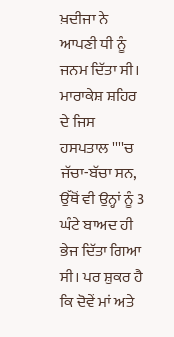ਖ਼ਦੀਜਾ ਨੇ ਆਪਣੀ ਧੀ ਨੂੰ ਜਨਮ ਦਿੱਤਾ ਸੀ।
ਮਾਰਾਕੇਸ਼ ਸ਼ਹਿਰ ਦੇ ਜਿਸ ਹਸਪਤਾਲ ''''ਚ ਜੱਚਾ-ਬੱਚਾ ਸਨ, ਉੱਥੋਂ ਵੀ ਉਨ੍ਹਾਂ ਨੂੰ 3 ਘੰਟੇ ਬਾਅਦ ਹੀ ਭੇਜ ਦਿੱਤਾ ਗਿਆ ਸੀ। ਪਰ ਸ਼ੁਕਰ ਹੈ ਕਿ ਦੋਵੇਂ ਮਾਂ ਅਤੇ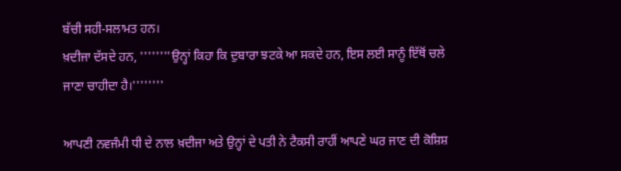ਬੱਚੀ ਸਹੀ-ਸਲਾਮਤ ਹਨ।
ਖ਼ਦੀਜਾ ਦੱਸਦੇ ਹਨ, ''''''''ਉਨ੍ਹਾਂ ਕਿਹਾ ਕਿ ਦੁਬਾਰਾ ਝਟਕੇ ਆ ਸਕਦੇ ਹਨ, ਇਸ ਲਈ ਸਾਨੂੰ ਇੱਥੋਂ ਚਲੇ ਜਾਣਾ ਚਾਹੀਦਾ ਹੈ।''''''''

ਆਪਣੀ ਨਵਜੰਮੀ ਧੀ ਦੇ ਨਾਲ ਖ਼ਦੀਜਾ ਅਤੇ ਉਨ੍ਹਾਂ ਦੇ ਪਤੀ ਨੇ ਟੈਕਸੀ ਰਾਹੀਂ ਆਪਣੇ ਘਰ ਜਾਣ ਦੀ ਕੋਸ਼ਿਸ਼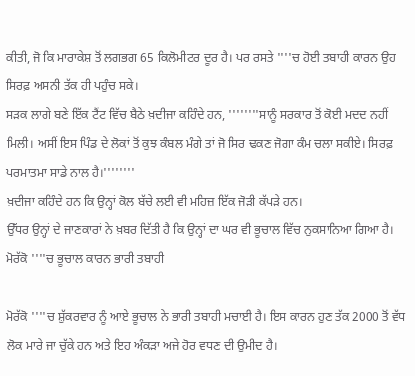ਕੀਤੀ, ਜੋ ਕਿ ਮਾਰਾਕੇਸ਼ ਤੋਂ ਲਗਭਗ 65 ਕਿਲੋਮੀਟਰ ਦੂਰ ਹੈ। ਪਰ ਰਸਤੇ ''''ਚ ਹੋਈ ਤਬਾਹੀ ਕਾਰਨ ਉਹ ਸਿਰਫ਼ ਅਸਨੀ ਤੱਕ ਹੀ ਪਹੁੰਚ ਸਕੇ।
ਸੜਕ ਲਾਗੇ ਬਣੇ ਇੱਕ ਟੈਂਟ ਵਿੱਚ ਬੈਠੇ ਖ਼ਦੀਜਾ ਕਹਿੰਦੇ ਹਨ, ''''''''ਸਾਨੂੰ ਸਰਕਾਰ ਤੋਂ ਕੋਈ ਮਦਦ ਨਹੀਂ ਮਿਲੀ। ਅਸੀਂ ਇਸ ਪਿੰਡ ਦੇ ਲੋਕਾਂ ਤੋਂ ਕੁਝ ਕੰਬਲ ਮੰਗੇ ਤਾਂ ਜੋ ਸਿਰ ਢਕਣ ਜੋਗਾ ਕੰਮ ਚਲਾ ਸਕੀਏ। ਸਿਰਫ਼ ਪਰਮਾਤਮਾ ਸਾਡੇ ਨਾਲ ਹੈ।''''''''
ਖ਼ਦੀਜਾ ਕਹਿੰਦੇ ਹਨ ਕਿ ਉਨ੍ਹਾਂ ਕੋਲ ਬੱਚੇ ਲਈ ਵੀ ਮਹਿਜ਼ ਇੱਕ ਜੋੜੀ ਕੱਪੜੇ ਹਨ।
ਉੱਧਰ ਉਨ੍ਹਾਂ ਦੇ ਜਾਣਕਾਰਾਂ ਨੇ ਖ਼ਬਰ ਦਿੱਤੀ ਹੈ ਕਿ ਉਨ੍ਹਾਂ ਦਾ ਘਰ ਵੀ ਭੂਚਾਲ ਵਿੱਚ ਨੁਕਸਾਨਿਆ ਗਿਆ ਹੈ।
ਮੋਰੱਕੋ ''''ਚ ਭੂਚਾਲ ਕਾਰਨ ਭਾਰੀ ਤਬਾਹੀ

ਮੋਰੱਕੋ ''''ਚ ਸ਼ੁੱਕਰਵਾਰ ਨੂੰ ਆਏ ਭੂਚਾਲ ਨੇ ਭਾਰੀ ਤਬਾਹੀ ਮਚਾਈ ਹੈ। ਇਸ ਕਾਰਨ ਹੁਣ ਤੱਕ 2000 ਤੋਂ ਵੱਧ ਲੋਕ ਮਾਰੇ ਜਾ ਚੁੱਕੇ ਹਨ ਅਤੇ ਇਹ ਅੰਕੜਾ ਅਜੇ ਹੋਰ ਵਧਣ ਦੀ ਉਮੀਦ ਹੈ।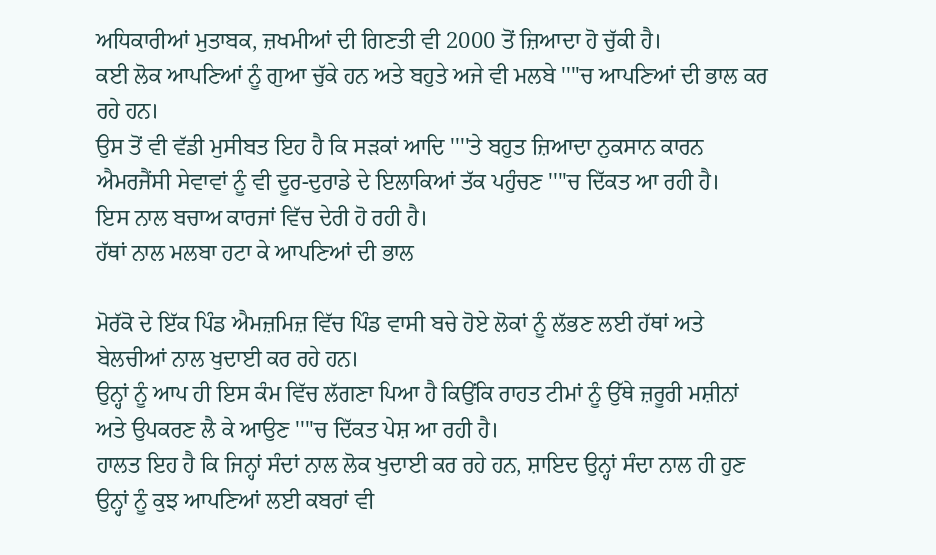ਅਧਿਕਾਰੀਆਂ ਮੁਤਾਬਕ, ਜ਼ਖਮੀਆਂ ਦੀ ਗਿਣਤੀ ਵੀ 2000 ਤੋਂ ਜ਼ਿਆਦਾ ਹੋ ਚੁੱਕੀ ਹੈ।
ਕਈ ਲੋਕ ਆਪਣਿਆਂ ਨੂੰ ਗੁਆ ਚੁੱਕੇ ਹਨ ਅਤੇ ਬਹੁਤੇ ਅਜੇ ਵੀ ਮਲਬੇ ''''ਚ ਆਪਣਿਆਂ ਦੀ ਭਾਲ ਕਰ ਰਹੇ ਹਨ।
ਉਸ ਤੋਂ ਵੀ ਵੱਡੀ ਮੁਸੀਬਤ ਇਹ ਹੈ ਕਿ ਸੜਕਾਂ ਆਦਿ ''''ਤੇ ਬਹੁਤ ਜ਼ਿਆਦਾ ਨੁਕਸਾਨ ਕਾਰਨ ਐਮਰਜੈਂਸੀ ਸੇਵਾਵਾਂ ਨੂੰ ਵੀ ਦੂਰ-ਦੁਰਾਡੇ ਦੇ ਇਲਾਕਿਆਂ ਤੱਕ ਪਹੁੰਚਣ ''''ਚ ਦਿੱਕਤ ਆ ਰਹੀ ਹੈ।
ਇਸ ਨਾਲ ਬਚਾਅ ਕਾਰਜਾਂ ਵਿੱਚ ਦੇਰੀ ਹੋ ਰਹੀ ਹੈ।
ਹੱਥਾਂ ਨਾਲ ਮਲਬਾ ਹਟਾ ਕੇ ਆਪਣਿਆਂ ਦੀ ਭਾਲ

ਮੋਰੱਕੋ ਦੇ ਇੱਕ ਪਿੰਡ ਐਮਜ਼ਮਿਜ਼ ਵਿੱਚ ਪਿੰਡ ਵਾਸੀ ਬਚੇ ਹੋਏ ਲੋਕਾਂ ਨੂੰ ਲੱਭਣ ਲਈ ਹੱਥਾਂ ਅਤੇ ਬੇਲਚੀਆਂ ਨਾਲ ਖੁਦਾਈ ਕਰ ਰਹੇ ਹਨ।
ਉਨ੍ਹਾਂ ਨੂੰ ਆਪ ਹੀ ਇਸ ਕੰਮ ਵਿੱਚ ਲੱਗਣਾ ਪਿਆ ਹੈ ਕਿਉਂਕਿ ਰਾਹਤ ਟੀਮਾਂ ਨੂੰ ਉੱਥੇ ਜ਼ਰੂਰੀ ਮਸ਼ੀਨਾਂ ਅਤੇ ਉਪਕਰਣ ਲੈ ਕੇ ਆਉਣ ''''ਚ ਦਿੱਕਤ ਪੇਸ਼ ਆ ਰਹੀ ਹੈ।
ਹਾਲਤ ਇਹ ਹੈ ਕਿ ਜਿਨ੍ਹਾਂ ਸੰਦਾਂ ਨਾਲ ਲੋਕ ਖੁਦਾਈ ਕਰ ਰਹੇ ਹਨ, ਸ਼ਾਇਦ ਉਨ੍ਹਾਂ ਸੰਦਾ ਨਾਲ ਹੀ ਹੁਣ ਉਨ੍ਹਾਂ ਨੂੰ ਕੁਝ ਆਪਣਿਆਂ ਲਈ ਕਬਰਾਂ ਵੀ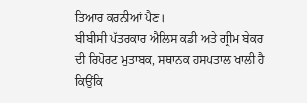ਤਿਆਰ ਕਰਨੀਆਂ ਪੈਣ।
ਬੀਬੀਸੀ ਪੱਤਰਕਾਰ ਐਲਿਸ ਕਡੀ ਅਤੇ ਗ੍ਰੀਮ ਬੇਕਰ ਦੀ ਰਿਪੋਰਟ ਮੁਤਾਬਕ, ਸਥਾਨਕ ਹਸਪਤਾਲ ਖਾਲੀ ਹੈ ਕਿਉਂਕਿ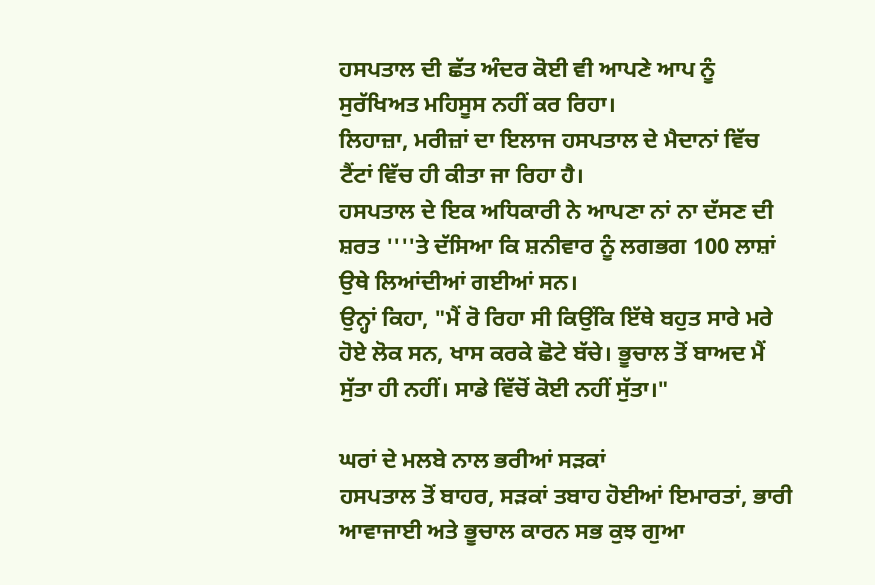ਹਸਪਤਾਲ ਦੀ ਛੱਤ ਅੰਦਰ ਕੋਈ ਵੀ ਆਪਣੇ ਆਪ ਨੂੰ ਸੁਰੱਖਿਅਤ ਮਹਿਸੂਸ ਨਹੀਂ ਕਰ ਰਿਹਾ।
ਲਿਹਾਜ਼ਾ, ਮਰੀਜ਼ਾਂ ਦਾ ਇਲਾਜ ਹਸਪਤਾਲ ਦੇ ਮੈਦਾਨਾਂ ਵਿੱਚ ਟੈਂਟਾਂ ਵਿੱਚ ਹੀ ਕੀਤਾ ਜਾ ਰਿਹਾ ਹੈ।
ਹਸਪਤਾਲ ਦੇ ਇਕ ਅਧਿਕਾਰੀ ਨੇ ਆਪਣਾ ਨਾਂ ਨਾ ਦੱਸਣ ਦੀ ਸ਼ਰਤ ''''ਤੇ ਦੱਸਿਆ ਕਿ ਸ਼ਨੀਵਾਰ ਨੂੰ ਲਗਭਗ 100 ਲਾਸ਼ਾਂ ਉਥੇ ਲਿਆਂਦੀਆਂ ਗਈਆਂ ਸਨ।
ਉਨ੍ਹਾਂ ਕਿਹਾ, "ਮੈਂ ਰੋ ਰਿਹਾ ਸੀ ਕਿਉਂਕਿ ਇੱਥੇ ਬਹੁਤ ਸਾਰੇ ਮਰੇ ਹੋਏ ਲੋਕ ਸਨ, ਖਾਸ ਕਰਕੇ ਛੋਟੇ ਬੱਚੇ। ਭੂਚਾਲ ਤੋਂ ਬਾਅਦ ਮੈਂ ਸੁੱਤਾ ਹੀ ਨਹੀਂ। ਸਾਡੇ ਵਿੱਚੋਂ ਕੋਈ ਨਹੀਂ ਸੁੱਤਾ।"

ਘਰਾਂ ਦੇ ਮਲਬੇ ਨਾਲ ਭਰੀਆਂ ਸੜਕਾਂ
ਹਸਪਤਾਲ ਤੋਂ ਬਾਹਰ, ਸੜਕਾਂ ਤਬਾਹ ਹੋਈਆਂ ਇਮਾਰਤਾਂ, ਭਾਰੀ ਆਵਾਜਾਈ ਅਤੇ ਭੂਚਾਲ ਕਾਰਨ ਸਭ ਕੁਝ ਗੁਆ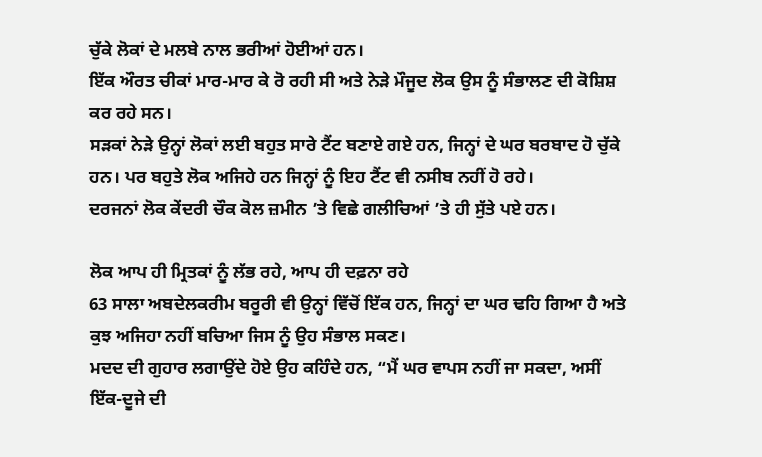ਚੁੱਕੇ ਲੋਕਾਂ ਦੇ ਮਲਬੇ ਨਾਲ ਭਰੀਆਂ ਹੋਈਆਂ ਹਨ।
ਇੱਕ ਔਰਤ ਚੀਕਾਂ ਮਾਰ-ਮਾਰ ਕੇ ਰੋ ਰਹੀ ਸੀ ਅਤੇ ਨੇੜੇ ਮੌਜੂਦ ਲੋਕ ਉਸ ਨੂੰ ਸੰਭਾਲਣ ਦੀ ਕੋਸ਼ਿਸ਼ ਕਰ ਰਹੇ ਸਨ।
ਸੜਕਾਂ ਨੇੜੇ ਉਨ੍ਹਾਂ ਲੋਕਾਂ ਲਈ ਬਹੁਤ ਸਾਰੇ ਟੈਂਟ ਬਣਾਏ ਗਏ ਹਨ, ਜਿਨ੍ਹਾਂ ਦੇ ਘਰ ਬਰਬਾਦ ਹੋ ਚੁੱਕੇ ਹਨ। ਪਰ ਬਹੁਤੇ ਲੋਕ ਅਜਿਹੇ ਹਨ ਜਿਨ੍ਹਾਂ ਨੂੰ ਇਹ ਟੈਂਟ ਵੀ ਨਸੀਬ ਨਹੀਂ ਹੋ ਰਹੇ।
ਦਰਜਨਾਂ ਲੋਕ ਕੇਂਦਰੀ ਚੌਕ ਕੋਲ ਜ਼ਮੀਨ ’ਤੇ ਵਿਛੇ ਗਲੀਚਿਆਂ ’ਤੇ ਹੀ ਸੁੱਤੇ ਪਏ ਹਨ।

ਲੋਕ ਆਪ ਹੀ ਮ੍ਰਿਤਕਾਂ ਨੂੰ ਲੱਭ ਰਹੇ, ਆਪ ਹੀ ਦਫ਼ਨਾ ਰਹੇ
63 ਸਾਲਾ ਅਬਦੇਲਕਰੀਮ ਬਰੂਰੀ ਵੀ ਉਨ੍ਹਾਂ ਵਿੱਚੋਂ ਇੱਕ ਹਨ, ਜਿਨ੍ਹਾਂ ਦਾ ਘਰ ਢਹਿ ਗਿਆ ਹੈ ਅਤੇ ਕੁਝ ਅਜਿਹਾ ਨਹੀਂ ਬਚਿਆ ਜਿਸ ਨੂੰ ਉਹ ਸੰਭਾਲ ਸਕਣ।
ਮਦਦ ਦੀ ਗੁਹਾਰ ਲਗਾਉਂਦੇ ਹੋਏ ਉਹ ਕਹਿੰਦੇ ਹਨ, “ਮੈਂ ਘਰ ਵਾਪਸ ਨਹੀਂ ਜਾ ਸਕਦਾ, ਅਸੀਂ ਇੱਕ-ਦੂਜੇ ਦੀ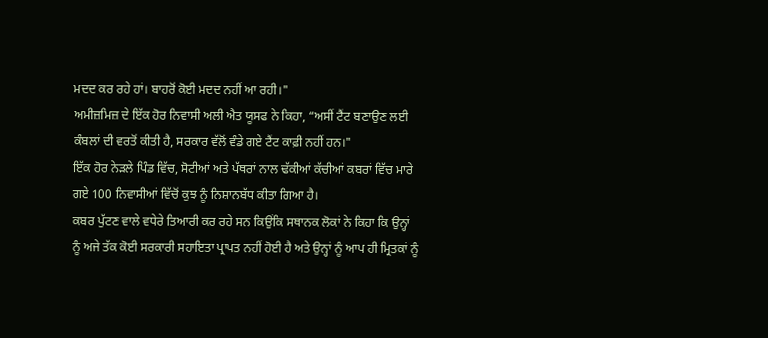ਮਦਦ ਕਰ ਰਹੇ ਹਾਂ। ਬਾਹਰੋਂ ਕੋਈ ਮਦਦ ਨਹੀਂ ਆ ਰਹੀ।"
ਅਮੀਜ਼ਮਿਜ਼ ਦੇ ਇੱਕ ਹੋਰ ਨਿਵਾਸੀ ਅਲੀ ਐਤ ਯੂਸਫ ਨੇ ਕਿਹਾ, “ਅਸੀਂ ਟੈਂਟ ਬਣਾਉਣ ਲਈ ਕੰਬਲਾਂ ਦੀ ਵਰਤੋਂ ਕੀਤੀ ਹੈ, ਸਰਕਾਰ ਵੱਲੋਂ ਵੰਡੇ ਗਏ ਟੈਂਟ ਕਾਫ਼ੀ ਨਹੀਂ ਹਨ।"
ਇੱਕ ਹੋਰ ਨੇੜਲੇ ਪਿੰਡ ਵਿੱਚ, ਸੋਟੀਆਂ ਅਤੇ ਪੱਥਰਾਂ ਨਾਲ ਢੱਕੀਆਂ ਕੱਚੀਆਂ ਕਬਰਾਂ ਵਿੱਚ ਮਾਰੇ ਗਏ 100 ਨਿਵਾਸੀਆਂ ਵਿੱਚੋਂ ਕੁਝ ਨੂੰ ਨਿਸ਼ਾਨਬੱਧ ਕੀਤਾ ਗਿਆ ਹੈ।
ਕਬਰ ਪੁੱਟਣ ਵਾਲੇ ਵਧੇਰੇ ਤਿਆਰੀ ਕਰ ਰਹੇ ਸਨ ਕਿਉਂਕਿ ਸਥਾਨਕ ਲੋਕਾਂ ਨੇ ਕਿਹਾ ਕਿ ਉਨ੍ਹਾਂ ਨੂੰ ਅਜੇ ਤੱਕ ਕੋਈ ਸਰਕਾਰੀ ਸਹਾਇਤਾ ਪ੍ਰਾਪਤ ਨਹੀਂ ਹੋਈ ਹੈ ਅਤੇ ਉਨ੍ਹਾਂ ਨੂੰ ਆਪ ਹੀ ਮ੍ਰਿਤਕਾਂ ਨੂੰ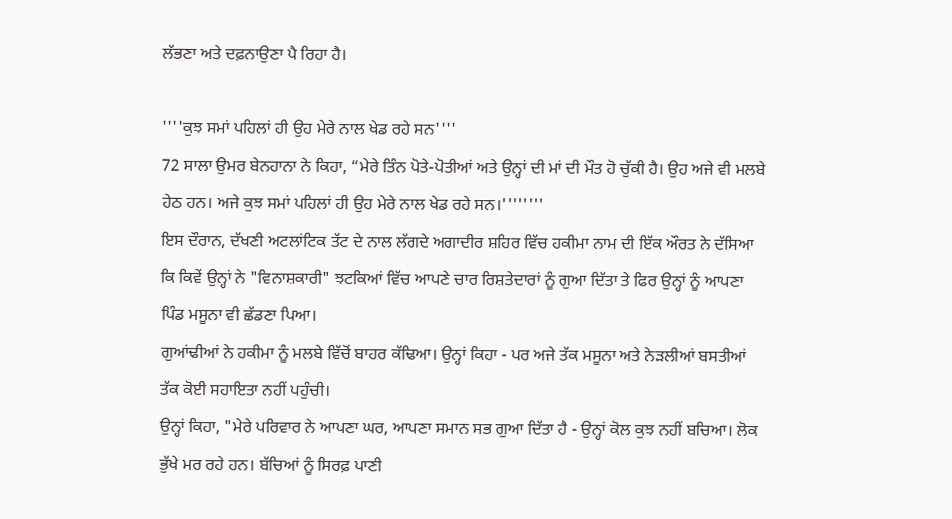ਲੱਭਣਾ ਅਤੇ ਦਫ਼ਨਾਉਣਾ ਪੈ ਰਿਹਾ ਹੈ।

''''ਕੁਝ ਸਮਾਂ ਪਹਿਲਾਂ ਹੀ ਉਹ ਮੇਰੇ ਨਾਲ ਖੇਡ ਰਹੇ ਸਨ''''
72 ਸਾਲਾ ਉਮਰ ਬੇਨਹਾਨਾ ਨੇ ਕਿਹਾ, “ਮੇਰੇ ਤਿੰਨ ਪੋਤੇ-ਪੋਤੀਆਂ ਅਤੇ ਉਨ੍ਹਾਂ ਦੀ ਮਾਂ ਦੀ ਮੌਤ ਹੋ ਚੁੱਕੀ ਹੈ। ਉਹ ਅਜੇ ਵੀ ਮਲਬੇ ਹੇਠ ਹਨ। ਅਜੇ ਕੁਝ ਸਮਾਂ ਪਹਿਲਾਂ ਹੀ ਉਹ ਮੇਰੇ ਨਾਲ ਖੇਡ ਰਹੇ ਸਨ।''''''''
ਇਸ ਦੌਰਾਨ, ਦੱਖਣੀ ਅਟਲਾਂਟਿਕ ਤੱਟ ਦੇ ਨਾਲ ਲੱਗਦੇ ਅਗਾਦੀਰ ਸ਼ਹਿਰ ਵਿੱਚ ਹਕੀਮਾ ਨਾਮ ਦੀ ਇੱਕ ਔਰਤ ਨੇ ਦੱਸਿਆ ਕਿ ਕਿਵੇਂ ਉਨ੍ਹਾਂ ਨੇ "ਵਿਨਾਸ਼ਕਾਰੀ" ਝਟਕਿਆਂ ਵਿੱਚ ਆਪਣੇ ਚਾਰ ਰਿਸ਼ਤੇਦਾਰਾਂ ਨੂੰ ਗੁਆ ਦਿੱਤਾ ਤੇ ਫਿਰ ਉਨ੍ਹਾਂ ਨੂੰ ਆਪਣਾ ਪਿੰਡ ਮਸੂਨਾ ਵੀ ਛੱਡਣਾ ਪਿਆ।
ਗੁਆਂਢੀਆਂ ਨੇ ਹਕੀਮਾ ਨੂੰ ਮਲਬੇ ਵਿੱਚੋਂ ਬਾਹਰ ਕੱਢਿਆ। ਉਨ੍ਹਾਂ ਕਿਹਾ - ਪਰ ਅਜੇ ਤੱਕ ਮਸੂਨਾ ਅਤੇ ਨੇੜਲੀਆਂ ਬਸਤੀਆਂ ਤੱਕ ਕੋਈ ਸਹਾਇਤਾ ਨਹੀਂ ਪਹੁੰਚੀ।
ਉਨ੍ਹਾਂ ਕਿਹਾ, "ਮੇਰੇ ਪਰਿਵਾਰ ਨੇ ਆਪਣਾ ਘਰ, ਆਪਣਾ ਸਮਾਨ ਸਭ ਗੁਆ ਦਿੱਤਾ ਹੈ - ਉਨ੍ਹਾਂ ਕੋਲ ਕੁਝ ਨਹੀਂ ਬਚਿਆ। ਲੋਕ ਭੁੱਖੇ ਮਰ ਰਹੇ ਹਨ। ਬੱਚਿਆਂ ਨੂੰ ਸਿਰਫ਼ ਪਾਣੀ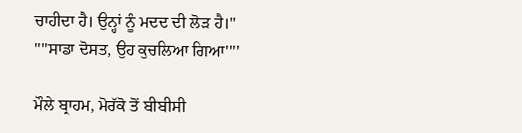ਚਾਹੀਦਾ ਹੈ। ਉਨ੍ਹਾਂ ਨੂੰ ਮਦਦ ਦੀ ਲੋੜ ਹੈ।"
''''ਸਾਡਾ ਦੋਸਤ, ਉਹ ਕੁਚਲਿਆ ਗਿਆ''''

ਮੌਲੇ ਬ੍ਰਾਹਮ, ਮੋਰੱਕੋ ਤੋਂ ਬੀਬੀਸੀ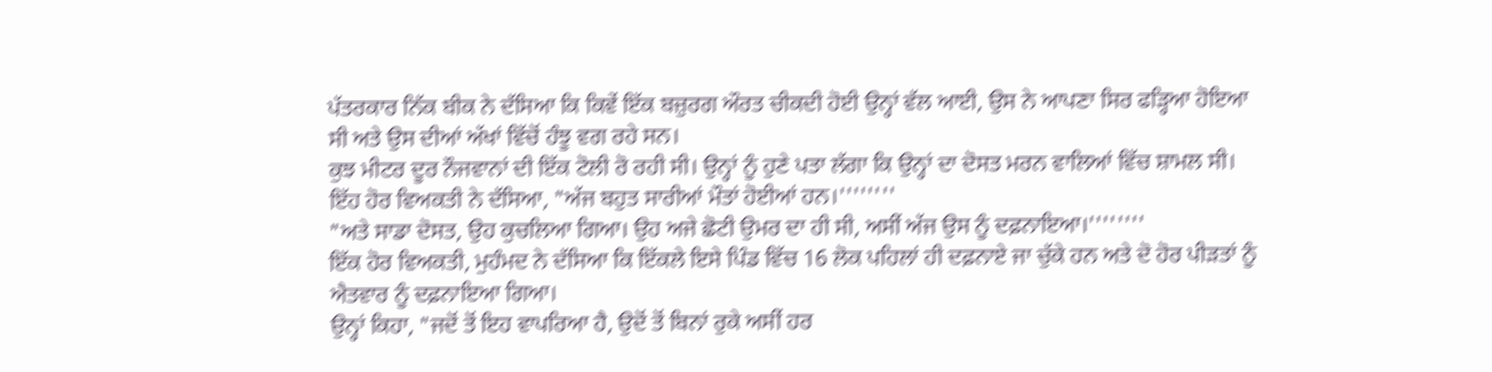ਪੱਤਰਕਾਰ ਨਿੱਕ ਬੀਕ ਨੇ ਦੱਸਿਆ ਕਿ ਕਿਵੇਂ ਇੱਕ ਬਜ਼ੁਰਗ ਔਰਤ ਚੀਕਦੀ ਹੋਈ ਉਨ੍ਹਾਂ ਵੱਲ ਆਈ, ਉਸ ਨੇ ਆਪਣਾ ਸਿਰ ਫੜ੍ਹਿਆ ਹੋਇਆ ਸੀ ਅਤੇ ਉਸ ਦੀਆਂ ਅੱਖਾਂ ਵਿੱਚੋਂ ਹੰਝੂ ਵਗ ਰਹੇ ਸਨ।
ਕੁਝ ਮੀਟਰ ਦੂਰ ਨੌਜਵਾਨਾਂ ਦੀ ਇੱਕ ਟੋਲੀ ਰੋ ਰਹੀ ਸੀ। ਉਨ੍ਹਾਂ ਨੂੰ ਹੁਣੇ ਪਤਾ ਲੱਗਾ ਕਿ ਉਨ੍ਹਾਂ ਦਾ ਦੋਸਤ ਮਰਨ ਵਾਲਿਆਂ ਵਿੱਚ ਸ਼ਾਮਲ ਸੀ।
ਇੱਹ ਹੋਰ ਵਿਅਕਤੀ ਨੇ ਦੱਸਿਆ, "ਅੱਜ ਬਹੁਤ ਸਾਰੀਆਂ ਮੌਤਾਂ ਹੋਈਆਂ ਹਨ।''''''''
"ਅਤੇ ਸਾਡਾ ਦੋਸਤ, ਉਹ ਕੁਚਲਿਆ ਗਿਆ। ਉਹ ਅਜੇ ਛੋਟੀ ਉਮਰ ਦਾ ਹੀ ਸੀ, ਅਸੀਂ ਅੱਜ ਉਸ ਨੂੰ ਦਫ਼ਨਾਇਆ।''''''''
ਇੱਕ ਹੋਰ ਵਿਅਕਤੀ, ਮੁਹੰਮਦ ਨੇ ਦੱਸਿਆ ਕਿ ਇੱਕਲੇ ਇਸੇ ਪਿੰਡ ਵਿੱਚ 16 ਲੋਕ ਪਹਿਲਾਂ ਹੀ ਦਫ਼ਨਾਏ ਜਾ ਚੁੱਕੇ ਹਨ ਅਤੇ ਦੋ ਹੋਰ ਪੀੜਤਾਂ ਨੂੰ ਐਤਵਾਰ ਨੂੰ ਦਫ਼ਨਾਇਆ ਗਿਆ।
ਉਨ੍ਹਾਂ ਕਿਹਾ, "ਜਦੋਂ ਤੋਂ ਇਹ ਵਾਪਰਿਆ ਹੈ, ਉਦੋਂ ਤੋਂ ਬਿਨਾਂ ਰੁਕੇ ਅਸੀਂ ਹਰ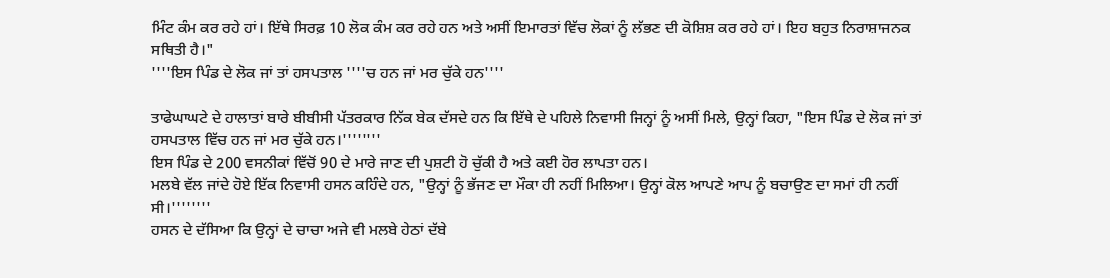ਮਿੰਟ ਕੰਮ ਕਰ ਰਹੇ ਹਾਂ। ਇੱਥੇ ਸਿਰਫ਼ 10 ਲੋਕ ਕੰਮ ਕਰ ਰਹੇ ਹਨ ਅਤੇ ਅਸੀਂ ਇਮਾਰਤਾਂ ਵਿੱਚ ਲੋਕਾਂ ਨੂੰ ਲੱਭਣ ਦੀ ਕੋਸ਼ਿਸ਼ ਕਰ ਰਹੇ ਹਾਂ। ਇਹ ਬਹੁਤ ਨਿਰਾਸ਼ਾਜਨਕ ਸਥਿਤੀ ਹੈ।"
''''ਇਸ ਪਿੰਡ ਦੇ ਲੋਕ ਜਾਂ ਤਾਂ ਹਸਪਤਾਲ ''''ਚ ਹਨ ਜਾਂ ਮਰ ਚੁੱਕੇ ਹਨ''''

ਤਾਫੇਘਾਘਟੇ ਦੇ ਹਾਲਾਤਾਂ ਬਾਰੇ ਬੀਬੀਸੀ ਪੱਤਰਕਾਰ ਨਿੱਕ ਬੇਕ ਦੱਸਦੇ ਹਨ ਕਿ ਇੱਥੇ ਦੇ ਪਹਿਲੇ ਨਿਵਾਸੀ ਜਿਨ੍ਹਾਂ ਨੂੰ ਅਸੀਂ ਮਿਲੇ, ਉਨ੍ਹਾਂ ਕਿਹਾ, "ਇਸ ਪਿੰਡ ਦੇ ਲੋਕ ਜਾਂ ਤਾਂ ਹਸਪਤਾਲ ਵਿੱਚ ਹਨ ਜਾਂ ਮਰ ਚੁੱਕੇ ਹਨ।''''''''
ਇਸ ਪਿੰਡ ਦੇ 200 ਵਸਨੀਕਾਂ ਵਿੱਚੋਂ 90 ਦੇ ਮਾਰੇ ਜਾਣ ਦੀ ਪੁਸ਼ਟੀ ਹੋ ਚੁੱਕੀ ਹੈ ਅਤੇ ਕਈ ਹੋਰ ਲਾਪਤਾ ਹਨ।
ਮਲਬੇ ਵੱਲ ਜਾਂਦੇ ਹੋਏ ਇੱਕ ਨਿਵਾਸੀ ਹਸਨ ਕਹਿੰਦੇ ਹਨ, "ਉਨ੍ਹਾਂ ਨੂੰ ਭੱਜਣ ਦਾ ਮੌਕਾ ਹੀ ਨਹੀਂ ਮਿਲਿਆ। ਉਨ੍ਹਾਂ ਕੋਲ ਆਪਣੇ ਆਪ ਨੂੰ ਬਚਾਉਣ ਦਾ ਸਮਾਂ ਹੀ ਨਹੀਂ ਸੀ।''''''''
ਹਸਨ ਦੇ ਦੱਸਿਆ ਕਿ ਉਨ੍ਹਾਂ ਦੇ ਚਾਚਾ ਅਜੇ ਵੀ ਮਲਬੇ ਹੇਠਾਂ ਦੱਬੇ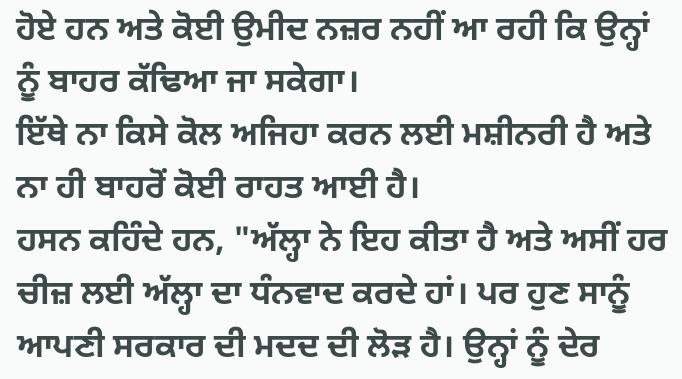ਹੋਏ ਹਨ ਅਤੇ ਕੋਈ ਉਮੀਦ ਨਜ਼ਰ ਨਹੀਂ ਆ ਰਹੀ ਕਿ ਉਨ੍ਹਾਂ ਨੂੰ ਬਾਹਰ ਕੱਢਿਆ ਜਾ ਸਕੇਗਾ।
ਇੱਥੇ ਨਾ ਕਿਸੇ ਕੋਲ ਅਜਿਹਾ ਕਰਨ ਲਈ ਮਸ਼ੀਨਰੀ ਹੈ ਅਤੇ ਨਾ ਹੀ ਬਾਹਰੋਂ ਕੋਈ ਰਾਹਤ ਆਈ ਹੈ।
ਹਸਨ ਕਹਿੰਦੇ ਹਨ, "ਅੱਲ੍ਹਾ ਨੇ ਇਹ ਕੀਤਾ ਹੈ ਅਤੇ ਅਸੀਂ ਹਰ ਚੀਜ਼ ਲਈ ਅੱਲ੍ਹਾ ਦਾ ਧੰਨਵਾਦ ਕਰਦੇ ਹਾਂ। ਪਰ ਹੁਣ ਸਾਨੂੰ ਆਪਣੀ ਸਰਕਾਰ ਦੀ ਮਦਦ ਦੀ ਲੋੜ ਹੈ। ਉਨ੍ਹਾਂ ਨੂੰ ਦੇਰ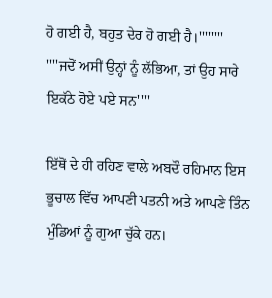ਹੋ ਗਈ ਹੈ, ਬਹੁਤ ਦੇਰ ਹੋ ਗਈ ਹੈ।''''''''
''''ਜਦੋਂ ਅਸੀਂ ਉਨ੍ਹਾਂ ਨੂੰ ਲੱਭਿਆ, ਤਾਂ ਉਹ ਸਾਰੇ ਇਕੱਠੇ ਹੋਏ ਪਏ ਸਨ''''

ਇੱਥੋਂ ਦੇ ਹੀ ਰਹਿਣ ਵਾਲੇ ਅਬਦੌ ਰਹਿਮਾਨ ਇਸ ਭੂਚਾਲ ਵਿੱਚ ਆਪਣੀ ਪਤਨੀ ਅਤੇ ਆਪਣੇ ਤਿੰਨ ਮੁੰਡਿਆਂ ਨੂੰ ਗੁਆ ਚੁੱਕੇ ਹਨ।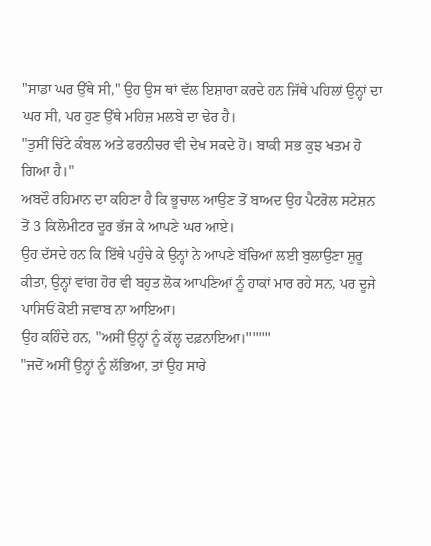"ਸਾਡਾ ਘਰ ਉੱਥੇ ਸੀ," ਉਹ ਉਸ ਥਾਂ ਵੱਲ ਇਸ਼ਾਰਾ ਕਰਦੇ ਹਨ ਜਿੱਥੇ ਪਹਿਲਾਂ ਉਨ੍ਹਾਂ ਦਾ ਘਰ ਸੀ, ਪਰ ਹੁਣ ਉੱਥੇ ਮਹਿਜ਼ ਮਲਬੇ ਦਾ ਢੇਰ ਹੈ।
"ਤੁਸੀਂ ਚਿੱਟੇ ਕੰਬਲ ਅਤੇ ਫਰਨੀਚਰ ਵੀ ਦੇਖ ਸਕਦੇ ਹੋ। ਬਾਕੀ ਸਭ ਕੁਝ ਖਤਮ ਹੋ ਗਿਆ ਹੈ।"
ਅਬਦੌ ਰਹਿਮਾਨ ਦਾ ਕਹਿਣਾ ਹੈ ਕਿ ਭੂਚਾਲ ਆਉਣ ਤੋਂ ਬਾਅਦ ਉਹ ਪੈਟਰੋਲ ਸਟੇਸ਼ਨ ਤੋਂ 3 ਕਿਲੋਮੀਟਰ ਦੂਰ ਭੱਜ ਕੇ ਆਪਣੇ ਘਰ ਆਏ।
ਉਹ ਦੱਸਦੇ ਹਨ ਕਿ ਇੱਥੇ ਪਹੁੰਚੇ ਕੇ ਉਨ੍ਹਾਂ ਨੇ ਆਪਣੇ ਬੱਚਿਆਂ ਲਈ ਬੁਲਾਉਣਾ ਸ਼ੁਰੂ ਕੀਤਾ, ਉਨ੍ਹਾਂ ਵਾਂਗ ਹੋਰ ਵੀ ਬਹੁਤ ਲੋਕ ਆਪਣਿਆਂ ਨੂੰ ਹਾਕਾਂ ਮਾਰ ਰਹੇ ਸਨ, ਪਰ ਦੂਜੇ ਪਾਸਿਓਂ ਕੋਈ ਜਵਾਬ ਨਾ ਆਇਆ।
ਉਹ ਕਹਿੰਦੇ ਹਨ, "ਅਸੀਂ ਉਨ੍ਹਾਂ ਨੂੰ ਕੱਲ੍ਹ ਦਫ਼ਨਾਇਆ।''''''''
"ਜਦੋਂ ਅਸੀਂ ਉਨ੍ਹਾਂ ਨੂੰ ਲੱਭਿਆ, ਤਾਂ ਉਹ ਸਾਰੇ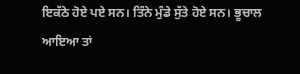ਇਕੱਠੇ ਹੋਏ ਪਏ ਸਨ। ਤਿੰਨੇ ਮੁੰਡੇ ਸੁੱਤੇ ਹੋਏ ਸਨ। ਭੂਚਾਲ ਆਇਆ ਤਾਂ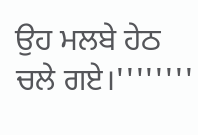ਉਹ ਮਲਬੇ ਹੇਠ ਚਲੇ ਗਏ।''''''''